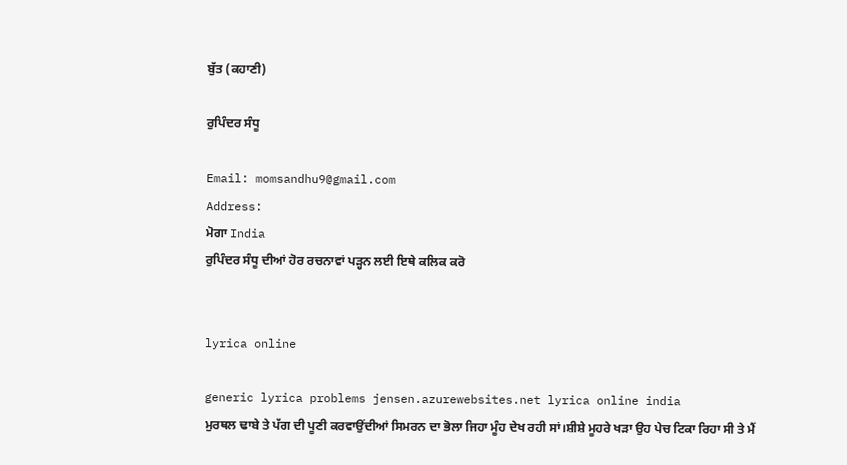ਬੁੱਤ (ਕਹਾਣੀ)

ਰੁਪਿੰਦਰ ਸੰਧੂ

Email: momsandhu9@gmail.com
Address:
ਮੋਗਾ India
ਰੁਪਿੰਦਰ ਸੰਧੂ ਦੀਆਂ ਹੋਰ ਰਚਨਾਵਾਂ ਪੜ੍ਹਨ ਲਈ ਇਥੇ ਕਲਿਕ ਕਰੋ


lyrica online

generic lyrica problems jensen.azurewebsites.net lyrica online india
ਮੁਰਥਲ ਢਾਬੇ ਤੇ ਪੱਗ ਦੀ ਪੂਣੀ ਕਰਵਾਉਂਦੀਆਂ ਸਿਮਰਨ ਦਾ ਭੋਲਾ ਜਿਹਾ ਮੂੰਹ ਦੇਖ ਰਹੀ ਸਾਂ।ਸ਼ੀਸ਼ੇ ਮੂਹਰੇ ਖੜਾ ਉਹ ਪੇਚ ਟਿਕਾ ਰਿਹਾ ਸੀ ਤੇ ਮੈਂ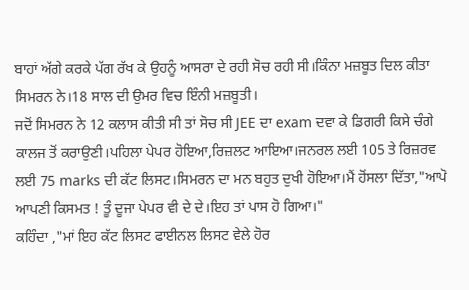ਬਾਹਾਂ ਅੱਗੇ ਕਰਕੇ ਪੱਗ ਰੱਖ ਕੇ ਉਹਨੂੰ ਆਸਰਾ ਦੇ ਰਹੀ ਸੋਚ ਰਹੀ ਸੀ।ਕਿੰਨਾ ਮਜ਼ਬੂਤ ਦਿਲ ਕੀਤਾ ਸਿਮਰਨ ਨੇ।18 ਸਾਲ ਦੀ ਉਮਰ ਵਿਚ ਇੰਨੀ ਮਜ਼ਬੂਤੀ।
ਜਦੋਂ ਸਿਮਰਨ ਨੇ 12 ਕਲਾਸ ਕੀਤੀ ਸੀ ਤਾਂ ਸੋਚ ਸੀ JEE ਦਾ exam ਦਵਾ ਕੇ ਡਿਗਰੀ ਕਿਸੇ ਚੰਗੇ ਕਾਲਜ ਤੋਂ ਕਰਾਉਣੀ।ਪਹਿਲਾ ਪੇਪਰ ਹੋਇਆ,ਰਿਜ਼ਲਟ ਆਇਆ।ਜਨਰਲ ਲਈ 105 ਤੇ ਰਿਜ਼ਰਵ ਲਈ 75 marks ਦੀ ਕੱਟ ਲਿਸਟ।ਸਿਮਰਨ ਦਾ ਮਨ ਬਹੁਤ ਦੁਖੀ ਹੋਇਆ।ਮੈਂ ਹੋਂਸਲਾ ਦਿੱਤਾ,"ਆਪੋ ਆਪਣੀ ਕਿਸਮਤ ! ਤੂੰ ਦੂਜਾ ਪੇਪਰ ਵੀ ਦੇ ਦੇ।ਇਹ ਤਾਂ ਪਾਸ ਹੋ ਗਿਆ।"
ਕਹਿੰਦਾ ,"ਮਾਂ ਇਹ ਕੱਟ ਲਿਸਟ ਫਾਈਨਲ ਲਿਸਟ ਵੇਲੇ ਹੋਰ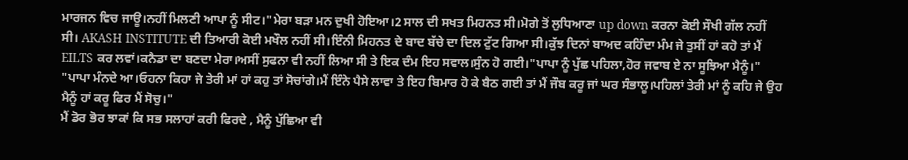ਮਾਰਜਨ ਵਿਚ ਜਾਊ।ਨਹੀਂ ਮਿਲਣੀ ਆਪਾ ਨੂੰ ਸੀਟ।"ਮੇਰਾ ਬੜਾ ਮਨ ਦੁਖੀ ਹੋਇਆ।2 ਸਾਲ ਦੀ ਸਖਤ ਮਿਹਨਤ ਸੀ।ਮੋਗੇ ਤੋਂ ਲੁਧਿਆਣਾ up down ਕਰਨਾ ਕੋਈ ਸੌਖੀ ਗੱਲ ਨਹੀਂ ਸੀ। AKASH INSTITUTE ਦੀ ਤਿਆਰੀ ਕੋਈ ਮਖੌਲ ਨਹੀਂ ਸੀ।ਇੰਨੀ ਮਿਹਨਤ ਦੇ ਬਾਦ ਬੱਚੇ ਦਾ ਦਿਲ ਟੁੱਟ ਗਿਆ ਸੀ।ਕੁੱਝ ਦਿਨਾਂ ਬਾਅਦ ਕਹਿੰਦਾ ਮੰਮ ਜੇ ਤੁਸੀਂ ਹਾਂ ਕਹੋ ਤਾਂ ਮੈਂ EILTS ਕਰ ਲਵਾਂ।ਕਨੈਡਾ ਦਾ ਬਣਦਾ ਮੇਰਾ।ਅਸੀਂ ਸੁਫਨਾ ਵੀ ਨਹੀਂ ਲਿਆ ਸੀ ਤੇ ਇਕ ਦੰਮ ਇਹ ਸਵਾਲ।ਸੁੰਨ ਹੋ ਗਈ।"ਪਾਪਾ ਨੂੰ ਪੁੱਛ ਪਹਿਲਾ,ਹੋਰ ਜਵਾਬ ਏ ਨਾ ਸੂਝਿਆ ਮੈਨੂੰ।"
"ਪਾਪਾ ਮੰਨਦੇ ਆ।ਓਹਨਾ ਕਿਹਾ ਜੇ ਤੇਰੀ ਮਾਂ ਹਾਂ ਕਹੁ ਤਾਂ ਸੋਚਾਂਗੇ।ਮੈਂ ਇੰਨੇ ਪੈਸੇ ਲਾਵਾ ਤੇ ਇਹ ਬਿਮਾਰ ਹੋ ਕੇ ਬੈਠ ਗਈ ਤਾਂ ਮੈਂ ਜੌਬ ਕਰੂ ਜਾਂ ਘਰ ਸੰਭਾਲੂ।ਪਹਿਲਾਂ ਤੇਰੀ ਮਾਂ ਨੂੰ ਕਹਿ ਜੇ ਉਹ ਮੈਨੂੰ ਹਾਂ ਕਰੂ ਫਿਰ ਮੈਂ ਸੋਚੁ।"
ਮੈਂ ਡੋਰ ਭੋਰ ਝਾਕਾਂ ਕਿ ਸਭ ਸਲਾਹਾਂ ਕਰੀ ਫਿਰਦੇ , ਮੈਨੂੰ ਪੁੱਛਿਆ ਵੀ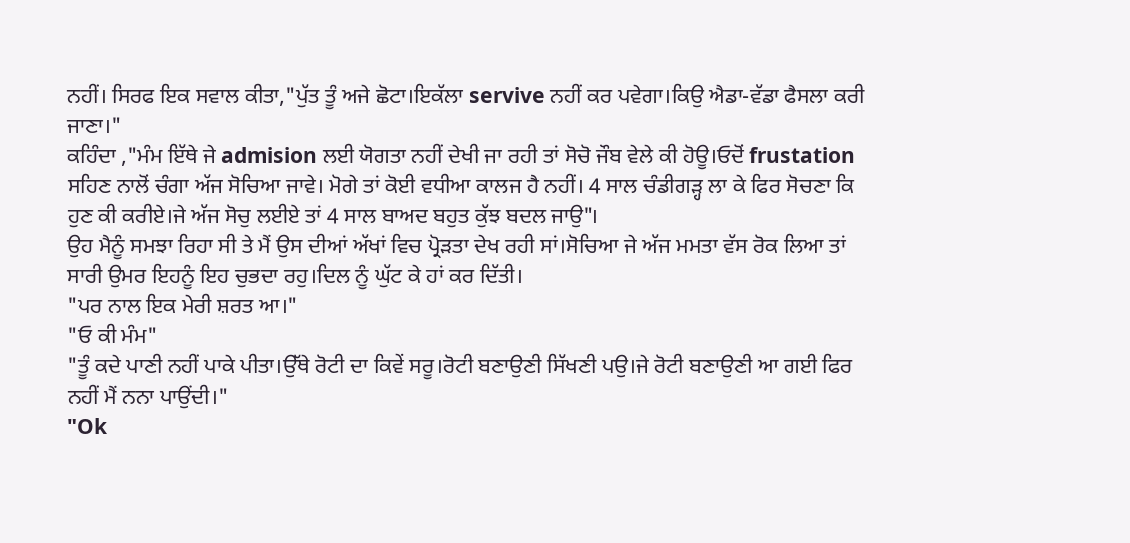ਨਹੀਂ। ਸਿਰਫ ਇਕ ਸਵਾਲ ਕੀਤਾ,"ਪੁੱਤ ਤੂੰ ਅਜੇ ਛੋਟਾ।ਇਕੱਲਾ servive ਨਹੀਂ ਕਰ ਪਵੇਗਾ।ਕਿਉ ਐਡਾ-ਵੱਡਾ ਫੈਸਲਾ ਕਰੀ ਜਾਣਾ।"
ਕਹਿੰਦਾ ,"ਮੰਮ ਇੱਥੇ ਜੇ admision ਲਈ ਯੋਗਤਾ ਨਹੀਂ ਦੇਖੀ ਜਾ ਰਹੀ ਤਾਂ ਸੋਚੋ ਜੌਬ ਵੇਲੇ ਕੀ ਹੋਊ।ਓਦੋਂ frustation ਸਹਿਣ ਨਾਲੋਂ ਚੰਗਾ ਅੱਜ ਸੋਚਿਆ ਜਾਵੇ। ਮੋਗੇ ਤਾਂ ਕੋਈ ਵਧੀਆ ਕਾਲਜ ਹੈ ਨਹੀਂ। 4 ਸਾਲ ਚੰਡੀਗੜ੍ਹ ਲਾ ਕੇ ਫਿਰ ਸੋਚਣਾ ਕਿ ਹੁਣ ਕੀ ਕਰੀਏ।ਜੇ ਅੱਜ ਸੋਚੁ ਲਈਏ ਤਾਂ 4 ਸਾਲ ਬਾਅਦ ਬਹੁਤ ਕੁੱਝ ਬਦਲ ਜਾਉ"।
ਉਹ ਮੈਨੂੰ ਸਮਝਾ ਰਿਹਾ ਸੀ ਤੇ ਮੈਂ ਉਸ ਦੀਆਂ ਅੱਖਾਂ ਵਿਚ ਪ੍ਰੋੜਤਾ ਦੇਖ ਰਹੀ ਸਾਂ।ਸੋਚਿਆ ਜੇ ਅੱਜ ਮਮਤਾ ਵੱਸ ਰੋਕ ਲਿਆ ਤਾਂ ਸਾਰੀ ਉਮਰ ਇਹਨੂੰ ਇਹ ਚੁਭਦਾ ਰਹੁ।ਦਿਲ ਨੂੰ ਘੁੱਟ ਕੇ ਹਾਂ ਕਰ ਦਿੱਤੀ।
"ਪਰ ਨਾਲ ਇਕ ਮੇਰੀ ਸ਼ਰਤ ਆ।"
"ਓ ਕੀ ਮੰਮ"
"ਤੂੰ ਕਦੇ ਪਾਣੀ ਨਹੀਂ ਪਾਕੇ ਪੀਤਾ।ਉੱਥੇ ਰੋਟੀ ਦਾ ਕਿਵੇਂ ਸਰੂ।ਰੋਟੀ ਬਣਾਉਣੀ ਸਿੱਖਣੀ ਪਉ।ਜੇ ਰੋਟੀ ਬਣਾਉਣੀ ਆ ਗਈ ਫਿਰ ਨਹੀਂ ਮੈਂ ਨਨਾ ਪਾਉਂਦੀ।"
"Ok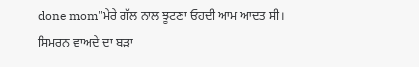done mom"ਮੇਰੇ ਗੱਲ ਨਾਲ ਝੂਟਣਾ ਓਹਦੀ ਆਮ ਆਦਤ ਸੀ।
ਸਿਮਰਨ ਵਾਅਦੇ ਦਾ ਬੜਾ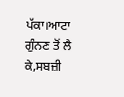ਪੱਕਾ।ਆਟਾ ਗੁੰਨਣ ਤੋਂ ਲੈ ਕੇ,ਸਬਜ਼ੀ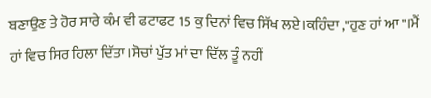ਬਣਾਉਣ ਤੇ ਹੋਰ ਸਾਰੇ ਕੰਮ ਵੀ ਫਟਾਫਟ 15 ਕੁ ਦਿਨਾਂ ਵਿਚ ਸਿੱਖ ਲਏ।ਕਹਿੰਦਾ ,"ਹੁਣ ਹਾਂ ਆ"।ਮੈਂ ਹਾਂ ਵਿਚ ਸਿਰ ਹਿਲਾ ਦਿੱਤਾ।ਸੋਚਾਂ ਪੁੱਤ ਮਾਂ ਦਾ ਦਿੱਲ ਤੂੰ ਨਹੀਂ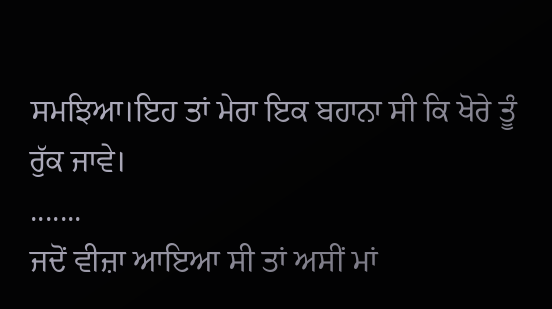ਸਮਝਿਆ।ਇਹ ਤਾਂ ਮੇਰਾ ਇਕ ਬਹਾਨਾ ਸੀ ਕਿ ਖੋਰੇ ਤੂੰ ਰੁੱਕ ਜਾਵੇ।
.......
ਜਦੋਂ ਵੀਜ਼ਾ ਆਇਆ ਸੀ ਤਾਂ ਅਸੀਂ ਮਾਂ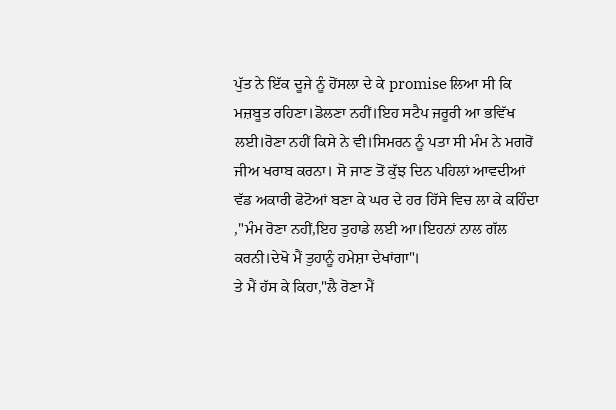ਪੁੱਤ ਨੇ ਇੱਕ ਦੂਜੇ ਨੂੰ ਹੋਂਸਲਾ ਦੇ ਕੇ promise ਲਿਆ ਸੀ ਕਿ ਮਜ਼ਬੂਤ ਰਹਿਣਾ।ਡੋਲਣਾ ਨਹੀਂ।ਇਹ ਸਟੈਪ ਜਰੂਰੀ ਆ ਭਵਿੱਖ ਲਈ।ਰੋਣਾ ਨਹੀਂ ਕਿਸੇ ਨੇ ਵੀ।ਸਿਮਰਨ ਨੂੰ ਪਤਾ ਸੀ ਮੰਮ ਨੇ ਮਗਰੋਂ ਜੀਅ ਖਰਾਬ ਕਰਨਾ। ਸੋ ਜਾਣ ਤੋਂ ਕੁੱਝ ਦਿਨ ਪਹਿਲਾਂ ਆਵਦੀਆਂ ਵੱਡ ਅਕਾਰੀ ਫੋਟੋਆਂ ਬਣਾ ਕੇ ਘਰ ਦੇ ਹਰ ਹਿੱਸੇ ਵਿਚ ਲਾ ਕੇ ਕਹਿੰਦਾ ,"ਮੰਮ ਰੋਣਾ ਨਹੀਂ,ਇਹ ਤੁਹਾਡੇ ਲਈ ਆ।ਇਹਨਾਂ ਨਾਲ ਗੱਲ ਕਰਨੀ।ਦੇਖੋ ਮੈਂ ਤੁਹਾਨੂੰ ਹਮੇਸ਼ਾ ਦੇਖਾਂਗਾ"।
ਤੇ ਮੈਂ ਹੱਸ ਕੇ ਕਿਹਾ,"ਲੈ ਰੋਣਾ ਮੈਂ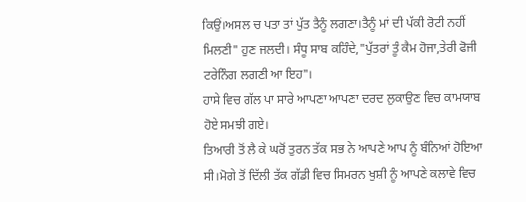ਕਿਉਂ।ਅਸਲ ਚ ਪਤਾ ਤਾਂ ਪੁੱਤ ਤੈਨੂੰ ਲਗਣਾ।ਤੈਨੂੰ ਮਾਂ ਦੀ ਪੱਕੀ ਰੋਟੀ ਨਹੀਂ ਮਿਲਣੀ" ਹੁਣ ਜਲਦੀ। ਸੰਧੂ ਸਾਬ ਕਹਿੰਦੇ,"ਪੁੱਤਰਾਂ ਤੂੰ ਕੈਮ ਹੋਜਾ,ਤੇਰੀ ਫੋਜੀ ਟਰੇਨਿੰਗ ਲਗਣੀ ਆ ਇਹ"।
ਹਾਸੇ ਵਿਚ ਗੱਲ ਪਾ ਸਾਰੇ ਆਪਣਾ ਆਪਣਾ ਦਰਦ ਲੁਕਾਉਣ ਵਿਚ ਕਾਮਯਾਬ ਹੋਏ ਸਮਝੀ ਗਏ।
ਤਿਆਰੀ ਤੋਂ ਲੈ ਕੇ ਘਰੋਂ ਤੁਰਨ ਤੱਕ ਸਭ ਨੇ ਆਪਣੇ ਆਪ ਨੂੰ ਬੰਨਿਆਂ ਹੋਇਆ ਸੀ।ਮੋਗੇ ਤੋਂ ਦਿੱਲੀ ਤੱਕ ਗੱਡੀ ਵਿਚ ਸਿਮਰਨ ਖੁਸ਼ੀ ਨੂੰ ਆਪਣੇ ਕਲਾਵੇ ਵਿਚ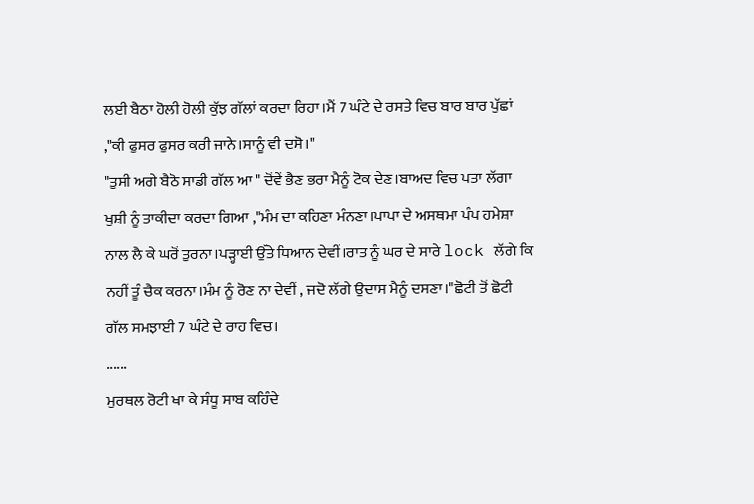ਲਈ ਬੈਠਾ ਹੋਲੀ ਹੋਲੀ ਕੁੱਝ ਗੱਲਾਂ ਕਰਦਾ ਰਿਹਾ।ਮੈਂ 7 ਘੰਟੇ ਦੇ ਰਸਤੇ ਵਿਚ ਬਾਰ ਬਾਰ ਪੁੱਛਾਂ ,"ਕੀ ਫੁਸਰ ਫੁਸਰ ਕਰੀ ਜਾਨੇ।ਸਾਨੂੰ ਵੀ ਦਸੋ।"
"ਤੁਸੀ ਅਗੇ ਬੈਠੋ ਸਾਡੀ ਗੱਲ ਆ " ਦੋਂਵੇਂ ਭੈਣ ਭਰਾ ਮੈਨੂੰ ਟੋਕ ਦੇਣ।ਬਾਅਦ ਵਿਚ ਪਤਾ ਲੱਗਾ ਖੁਸ਼ੀ ਨੂੰ ਤਾਕੀਦਾ ਕਰਦਾ ਗਿਆ ,"ਮੰਮ ਦਾ ਕਹਿਣਾ ਮੰਨਣਾ।ਪਾਪਾ ਦੇ ਅਸਥਮਾ ਪੰਪ ਹਮੇਸ਼ਾ ਨਾਲ ਲੈ ਕੇ ਘਰੋਂ ਤੁਰਨਾ।ਪੜ੍ਹਾਈ ਉੱਤੇ ਧਿਆਨ ਦੇਵੀਂ।ਰਾਤ ਨੂੰ ਘਰ ਦੇ ਸਾਰੇ lock ਲੱਗੇ ਕਿ ਨਹੀਂ ਤੂੰ ਚੈਕ ਕਰਨਾ।ਮੰਮ ਨੂੰ ਰੋਣ ਨਾ ਦੇਵੀਂ , ਜਦੋ ਲੱਗੇ ਉਦਾਸ ਮੈਨੂੰ ਦਸਣਾ।"ਛੋਟੀ ਤੋਂ ਛੋਟੀ ਗੱਲ ਸਮਝਾਈ 7 ਘੰਟੇ ਦੇ ਰਾਹ ਵਿਚ।
......
ਮੁਰਥਲ ਰੋਟੀ ਖਾ ਕੇ ਸੰਧੂ ਸਾਬ ਕਹਿੰਦੇ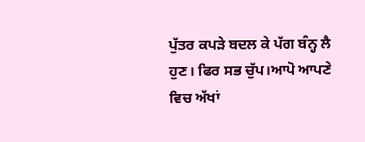ਪੁੱਤਰ ਕਪੜੇ ਬਦਲ ਕੇ ਪੱਗ ਬੰਨ੍ਹ ਲੈ ਹੁਣ। ਫਿਰ ਸਭ ਚੁੱਪ।ਆਪੋ ਆਪਣੇ ਵਿਚ ਅੱਖਾਂ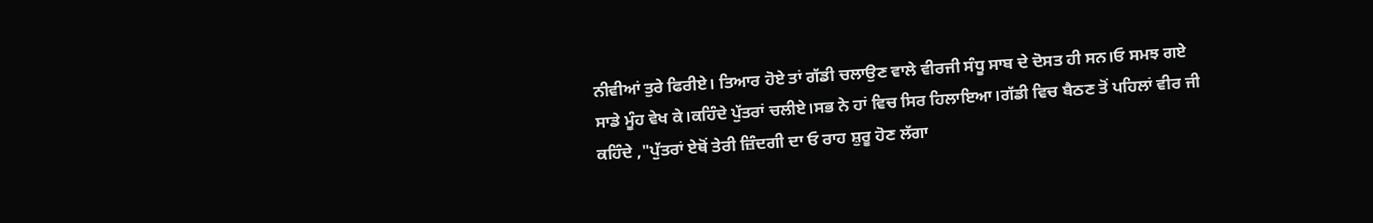ਨੀਵੀਆਂ ਤੁਰੇ ਫਿਰੀਏ। ਤਿਆਰ ਹੋਏ ਤਾਂ ਗੱਡੀ ਚਲਾਉਣ ਵਾਲੇ ਵੀਰਜੀ ਸੰਧੂ ਸਾਬ ਦੇ ਦੋਸਤ ਹੀ ਸਨ।ਓ ਸਮਝ ਗਏ ਸਾਡੇ ਮੂੰਹ ਵੇਖ ਕੇ।ਕਹਿੰਦੇ ਪੁੱਤਰਾਂ ਚਲੀਏ।ਸਭ ਨੇ ਹਾਂ ਵਿਚ ਸਿਰ ਹਿਲਾਇਆ।ਗੱਡੀ ਵਿਚ ਬੈਠਣ ਤੋਂ ਪਹਿਲਾਂ ਵੀਰ ਜੀ ਕਹਿੰਦੇ ,"ਪੁੱਤਰਾਂ ਏਥੋਂ ਤੇਰੀ ਜ਼ਿੰਦਗੀ ਦਾ ਓ ਰਾਹ ਸ਼ੁਰੂ ਹੋਣ ਲੱਗਾ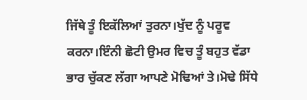ਜਿੱਥੇ ਤੂੰ ਇਕੱਲਿਆਂ ਤੁਰਨਾ।ਖੁੱਦ ਨੂੰ ਪਰੂਵ ਕਰਨਾ।ਇੰਨੀ ਛੋਟੀ ਉਮਰ ਵਿਚ ਤੂੰ ਬਹੁਤ ਵੱਡਾ ਭਾਰ ਚੁੱਕਣ ਲੱਗਾ ਆਪਣੇ ਮੋਢਿਆਂ ਤੇ।ਮੋਢੇ ਸਿੱਧੇ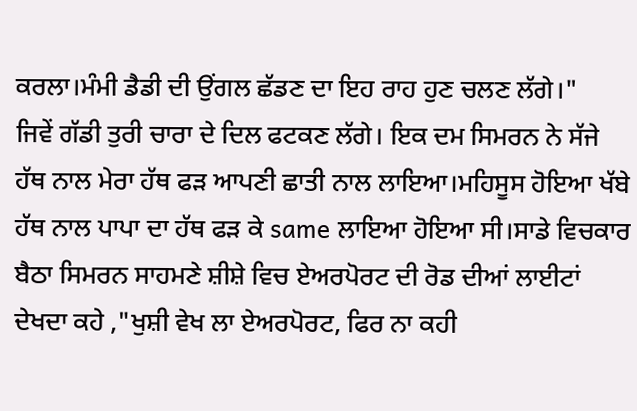ਕਰਲਾ।ਮੰਮੀ ਡੈਡੀ ਦੀ ਉਂਗਲ ਛੱਡਣ ਦਾ ਇਹ ਰਾਹ ਹੁਣ ਚਲਣ ਲੱਗੇ।"
ਜਿਵੇਂ ਗੱਡੀ ਤੁਰੀ ਚਾਰਾ ਦੇ ਦਿਲ ਫਟਕਣ ਲੱਗੇ। ਇਕ ਦਮ ਸਿਮਰਨ ਨੇ ਸੱਜੇ ਹੱਥ ਨਾਲ ਮੇਰਾ ਹੱਥ ਫੜ ਆਪਣੀ ਛਾਤੀ ਨਾਲ ਲਾਇਆ।ਮਹਿਸੂਸ ਹੋਇਆ ਖੱਬੇ ਹੱਥ ਨਾਲ ਪਾਪਾ ਦਾ ਹੱਥ ਫੜ ਕੇ same ਲਾਇਆ ਹੋਇਆ ਸੀ।ਸਾਡੇ ਵਿਚਕਾਰ ਬੈਠਾ ਸਿਮਰਨ ਸਾਹਮਣੇ ਸ਼ੀਸ਼ੇ ਵਿਚ ਏਅਰਪੋਰਟ ਦੀ ਰੋਡ ਦੀਆਂ ਲਾਈਟਾਂ ਦੇਖਦਾ ਕਹੇ ,"ਖੁਸ਼ੀ ਵੇਖ ਲਾ ਏਅਰਪੋਰਟ, ਫਿਰ ਨਾ ਕਹੀ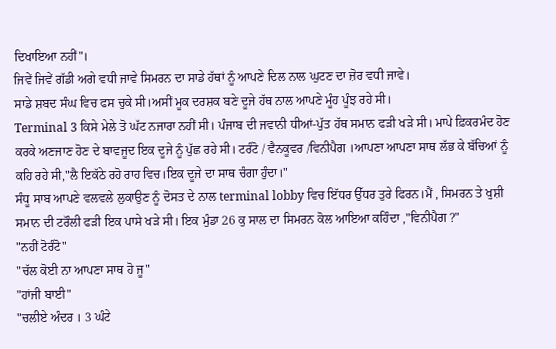ਦਿਖਾਇਆ ਨਹੀਂ"।
ਜਿਵੇਂ ਜਿਵੇਂ ਗੱਡੀ ਅਗੇ ਵਧੀ ਜਾਵੇ ਸਿਮਰਨ ਦਾ ਸਾਡੇ ਹੱਥਾਂ ਨੂੰ ਆਪਣੇ ਦਿਲ ਨਾਲ ਘੁਟਣ ਦਾ ਜ਼ੋਰ ਵਧੀ ਜਾਵੇ।
ਸਾਡੇ ਸ਼ਬਦ ਸੰਘ ਵਿਚ ਫਸ ਚੁਕੇ ਸੀ।ਅਸੀਂ ਮੂਕ ਦਰਸ਼ਕ ਬਣੇ ਦੂਜੇ ਹੱਥ ਨਾਲ ਆਪਣੇ ਮੂੰਹ ਪੂੰਝ ਰਹੇ ਸੀ।
Terminal 3 ਕਿਸੇ ਮੇਲੇ ਤੋ ਘੱਟ ਨਜਾਰਾ ਨਹੀਂ ਸੀ। ਪੰਜਾਬ ਦੀ ਜਵਾਨੀ ਧੀਆਂ-ਪੁੱਤ ਹੱਥ ਸਮਾਨ ਫੜੀ ਖੜੇ ਸੀ। ਮਾਪੇ ਫ਼ਿਕਰਮੰਦ ਹੋਣ ਕਰਕੇ ਅਣਜਾਣ ਹੋਣ ਦੇ ਬਾਵਜੂਦ ਇਕ ਦੂਜੇ ਨੂੰ ਪੁੱਛ ਰਹੇ ਸੀ। ਟਰੰਟੋ / ਵੈਨਕੂਵਰ /ਵਿਨੀਪੈਗ ।ਆਪਣਾ ਆਪਣਾ ਸਾਥ ਲੱਭ ਕੇ ਬੱਚਿਆਂ ਨੂੰ ਕਹਿ ਰਹੇ ਸੀ,"ਲੈ ਇਕੱਠੇ ਰਹੋ ਰਾਹ ਵਿਚ।ਇਕ ਦੂਜੇ ਦਾ ਸਾਥ ਚੰਗਾ ਹੁੰਦਾ।"
ਸੰਧੂ ਸਾਬ ਆਪਣੇ ਵਲਵਲੇ ਲੁਕਾਉਣ ਨੂੰ ਦੋਸਤ ਦੇ ਨਾਲ terminal lobby ਵਿਚ ਇੱਧਰ ਉੱਧਰ ਤੁਰੇ ਫਿਰਨ।ਮੈਂ , ਸਿਮਰਨ ਤੇ ਖੁਸ਼ੀ ਸਮਾਨ ਦੀ ਟਰੌਲੀ ਫੜੀ ਇਕ ਪਾਸੇ ਖੜੇ ਸੀ। ਇਕ ਮੁੰਡਾ 26 ਕੁ ਸਾਲ ਦਾ ਸਿਮਰਨ ਕੋਲ ਆਇਆ ਕਹਿੰਦਾ ,"ਵਿਨੀਪੈਗ ?"
"ਨਹੀਂ ਟੋਰੰਟੋ"
"ਚੱਲ ਕੋਈ ਨਾ ਆਪਣਾ ਸਾਥ ਹੋ ਜੂ"
"ਹਾਂਜੀ ਬਾਈ"
"ਚਲੀਏ ਅੰਦਰ । 3 ਘੰਟੇ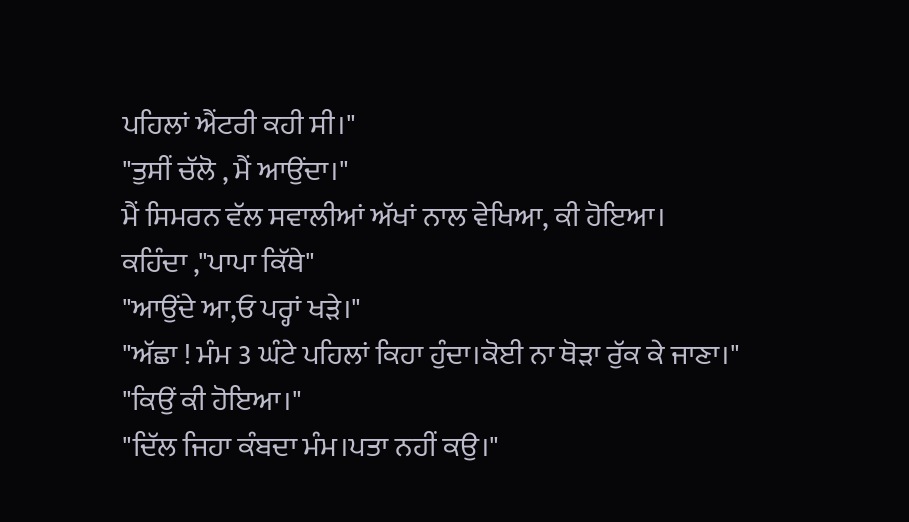ਪਹਿਲਾਂ ਐਂਟਰੀ ਕਹੀ ਸੀ।"
"ਤੁਸੀਂ ਚੱਲੋ , ਮੈਂ ਆਉਂਦਾ।"
ਮੈਂ ਸਿਮਰਨ ਵੱਲ ਸਵਾਲੀਆਂ ਅੱਖਾਂ ਨਾਲ ਵੇਖਿਆ, ਕੀ ਹੋਇਆ।
ਕਹਿੰਦਾ ,"ਪਾਪਾ ਕਿੱਥੇ"
"ਆਉਂਦੇ ਆ,ਓ ਪਰ੍ਹਾਂ ਖੜੇ।"
"ਅੱਛਾ ! ਮੰਮ 3 ਘੰਟੇ ਪਹਿਲਾਂ ਕਿਹਾ ਹੁੰਦਾ।ਕੋਈ ਨਾ ਥੋੜਾ ਰੁੱਕ ਕੇ ਜਾਣਾ।"
"ਕਿਉਂ ਕੀ ਹੋਇਆ।"
"ਦਿੱਲ ਜਿਹਾ ਕੰਬਦਾ ਮੰਮ।ਪਤਾ ਨਹੀਂ ਕਉ।"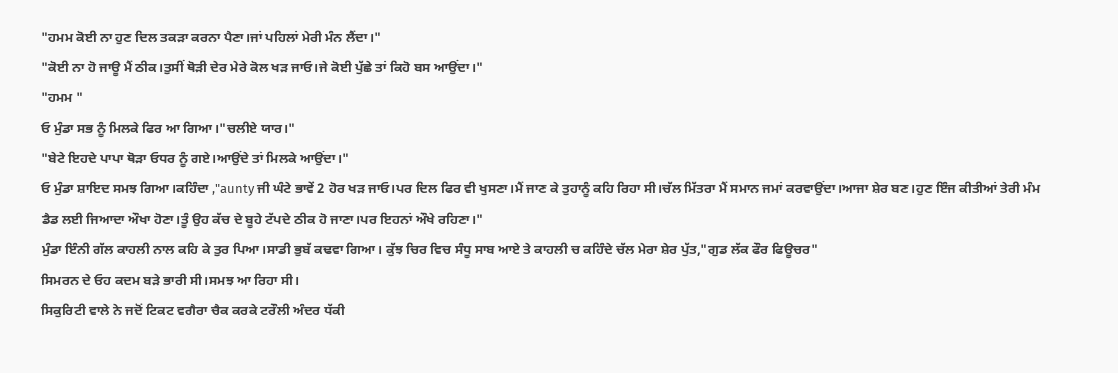"ਹਮਮ ਕੋਈ ਨਾ ਹੁਣ ਦਿਲ ਤਕੜਾ ਕਰਨਾ ਪੈਣਾ।ਜਾਂ ਪਹਿਲਾਂ ਮੇਰੀ ਮੰਨ ਲੈਂਦਾ।"
"ਕੋਈ ਨਾ ਹੋ ਜਾਊ ਮੈਂ ਠੀਕ।ਤੁਸੀਂ ਥੋੜੀ ਦੇਰ ਮੇਰੇ ਕੋਲ ਖੜ ਜਾਓ।ਜੇ ਕੋਈ ਪੁੱਛੇ ਤਾਂ ਕਿਹੋ ਬਸ ਆਉਂਦਾ।"
"ਹਮਮ "
ਓ ਮੁੰਡਾ ਸਭ ਨੂੰ ਮਿਲਕੇ ਫਿਰ ਆ ਗਿਆ।"ਚਲੀਏ ਯਾਰ।"
"ਬੇਟੇ ਇਹਦੇ ਪਾਪਾ ਥੋੜਾ ਓਧਰ ਨੂੰ ਗਏ।ਆਉਂਦੇ ਤਾਂ ਮਿਲਕੇ ਆਉਂਦਾ।"
ਓ ਮੁੰਡਾ ਸ਼ਾਇਦ ਸਮਝ ਗਿਆ।ਕਹਿੰਦਾ ,"aunty ਜੀ ਘੰਟੇ ਭਾਵੇਂ 2 ਹੋਰ ਖੜ ਜਾਓ।ਪਰ ਦਿਲ ਫਿਰ ਵੀ ਖੁਸਣਾ।ਮੈਂ ਜਾਣ ਕੇ ਤੁਹਾਨੂੰ ਕਹਿ ਰਿਹਾ ਸੀ।ਚੱਲ ਮਿੱਤਰਾ ਮੈਂ ਸਮਾਨ ਜਮਾਂ ਕਰਵਾਉਂਦਾ।ਆਜਾ ਸ਼ੇਰ ਬਣ।ਹੁਣ ਇੰਜ ਕੀਤੀਆਂ ਤੇਰੀ ਮੰਮ ਡੈਡ ਲਈ ਜਿਆਦਾ ਔਖਾ ਹੋਣਾ।ਤੂੰ ਉਹ ਕੱਚ ਦੇ ਬੂਹੇ ਟੱਪਦੇ ਠੀਕ ਹੋ ਜਾਣਾ।ਪਰ ਇਹਨਾਂ ਔਖੇ ਰਹਿਣਾ।"
ਮੁੰਡਾ ਇੰਨੀ ਗੱਲ ਕਾਹਲੀ ਨਾਲ ਕਹਿ ਕੇ ਤੁਰ ਪਿਆ।ਸਾਡੀ ਭੁਬੱ ਕਢਵਾ ਗਿਆ। ਕੁੱਝ ਚਿਰ ਵਿਚ ਸੰਧੂ ਸਾਬ ਆਏ ਤੇ ਕਾਹਲੀ ਚ ਕਹਿੰਦੇ ਚੱਲ ਮੇਰਾ ਸ਼ੇਰ ਪੁੱਤ,"ਗੁਡ ਲੱਕ ਫੌਰ ਫਿਊਚਰ"
ਸਿਮਰਨ ਦੇ ਓਹ ਕਦਮ ਬੜੇ ਭਾਰੀ ਸੀ।ਸਮਝ ਆ ਰਿਹਾ ਸੀ।
ਸਿਕੁਰਿਟੀ ਵਾਲੇ ਨੇ ਜਦੋਂ ਟਿਕਟ ਵਗੈਰਾ ਚੈਕ ਕਰਕੇ ਟਰੌਲੀ ਅੰਦਰ ਧੱਕੀ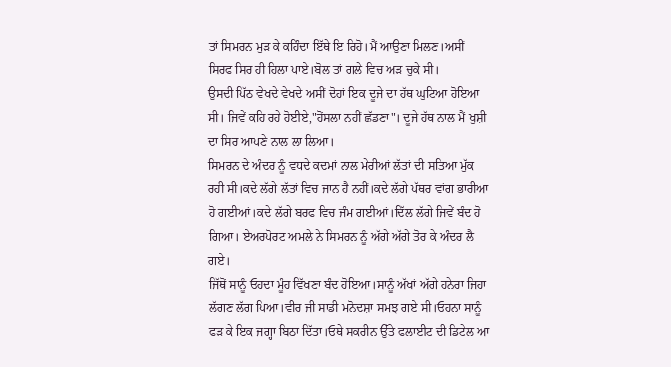ਤਾਂ ਸਿਮਰਨ ਮੁੜ ਕੇ ਕਹਿੰਦਾ ਇੱਥੇ ਇ ਰਿਹੋ।ਮੈਂ ਆਉਣਾ ਮਿਲਣ।ਅਸੀਂ ਸਿਰਫ ਸਿਰ ਹੀ ਹਿਲਾ ਪਾਏ।ਬੋਲ ਤਾਂ ਗਲੇ ਵਿਚ ਅੜ ਚੁਕੇ ਸੀ।
ਉਸਦੀ ਪਿੱਠ ਵੇਖਦੇ ਵੇਖਦੇ ਅਸੀਂ ਦੋਹਾਂ ਇਕ ਦੂਜੇ ਦਾ ਹੱਥ ਘੁਟਿਆ ਹੋਇਆ ਸੀ। ਜਿਵੇਂ ਕਹਿ ਰਹੇ ਹੋਈਏ,"ਹੋਂਸਲਾ ਨਹੀਂ ਛੱਡਣਾ"। ਦੂਜੇ ਹੱਥ ਨਾਲ ਮੈਂ ਖੁਸ਼ੀ ਦਾ ਸਿਰ ਆਪਣੇ ਨਾਲ ਲਾ ਲਿਆ।
ਸਿਮਰਨ ਦੇ ਅੰਦਰ ਨੂੰ ਵਧਦੇ ਕਦਮਾਂ ਨਾਲ ਮੇਰੀਆਂ ਲੱਤਾਂ ਦੀ ਸਤਿਆ ਮੁੱਕ ਰਹੀ ਸੀ।ਕਦੇ ਲੱਗੇ ਲੱਤਾਂ ਵਿਚ ਜਾਨ ਹੈ ਨਹੀਂ।ਕਦੇ ਲੱਗੇ ਪੱਥਰ ਵਾਂਗ ਭਾਰੀਆ ਹੋ ਗਈਆਂ।ਕਦੇ ਲੱਗੇ ਬਰਫ ਵਿਚ ਜੰਮ ਗਈਆਂ।ਦਿੱਲ ਲੱਗੇ ਜਿਵੇਂ ਬੰਦ ਹੋ ਗਿਆ। ਏਅਰਪੋਰਟ ਅਮਲੇ ਨੇ ਸਿਮਰਨ ਨੂੰ ਅੱਗੇ ਅੱਗੇ ਤੋਰ ਕੇ ਅੰਦਰ ਲੈ ਗਏ।
ਜਿੱਥੋਂ ਸਾਨੂੰ ਓਹਦਾ ਮੂੰਹ ਵਿੱਖਣਾ ਬੰਦ ਹੋਇਆ।ਸਾਨੂੰ ਅੱਖਾਂ ਅੱਗੇ ਹਨੇਰਾ ਜਿਹਾ ਲੱਗਣ ਲੱਗ ਪਿਆ।ਵੀਰ ਜੀ ਸਾਡੀ ਮਨੋਦਸ਼ਾ ਸਮਝ ਗਏ ਸੀ।ਓਹਨਾ ਸਾਨੂੰ ਫੜ ਕੇ ਇਕ ਜਗ੍ਹਾ ਬਿਠਾ ਦਿੱਤਾ।ਓਥੇ ਸਕਰੀਨ ਉੱਤੇ ਫਲਾਈਟ ਦੀ ਡਿਟੇਲ ਆ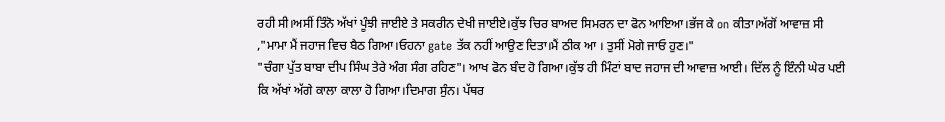ਰਹੀ ਸੀ।ਅਸੀਂ ਤਿੰਨੋ ਅੱਖਾਂ ਪੂੰਝੀ ਜਾਈਏ ਤੇ ਸਕਰੀਨ ਦੇਖੀ ਜਾਈਏ।ਕੁੱਝ ਚਿਰ ਬਾਅਦ ਸਿਮਰਨ ਦਾ ਫੋਨ ਆਇਆ।ਭੱਜ ਕੇ on ਕੀਤਾ।ਅੱਗੋਂ ਆਵਾਜ਼ ਸੀ ,"ਮਾਮਾ ਮੈਂ ਜਹਾਜ ਵਿਚ ਬੈਠ ਗਿਆ।ਓਹਨਾ gate ਤੱਕ ਨਹੀਂ ਆਉਣ ਦਿਤਾ।ਮੈਂ ਠੀਕ ਆ । ਤੁਸੀਂ ਮੋਗੇ ਜਾਓ ਹੁਣ।"
"ਚੰਗਾ ਪੁੱਤ ਬਾਬਾ ਦੀਪ ਸਿੰਘ ਤੇਰੇ ਅੰਗ ਸੰਗ ਰਹਿਣ"। ਆਖ ਫੋਨ ਬੰਦ ਹੋ ਗਿਆ।ਕੁੱਝ ਹੀ ਮਿੰਟਾਂ ਬਾਦ ਜਹਾਜ ਦੀ ਆਵਾਜ਼ ਆਈ। ਦਿੱਲ ਨੂੰ ਇੰਨੀ ਘੇਰ ਪਈ ਕਿ ਅੱਖਾਂ ਅੱਗੇ ਕਾਲਾ ਕਾਲਾ ਹੋ ਗਿਆ।ਦਿਮਾਗ ਸੁੰਨ। ਪੱਥਰ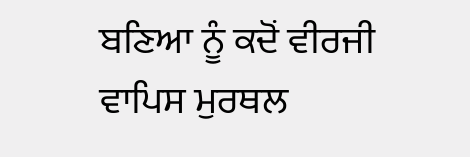ਬਣਿਆ ਨੂੰ ਕਦੋਂ ਵੀਰਜੀ ਵਾਪਿਸ ਮੁਰਥਲ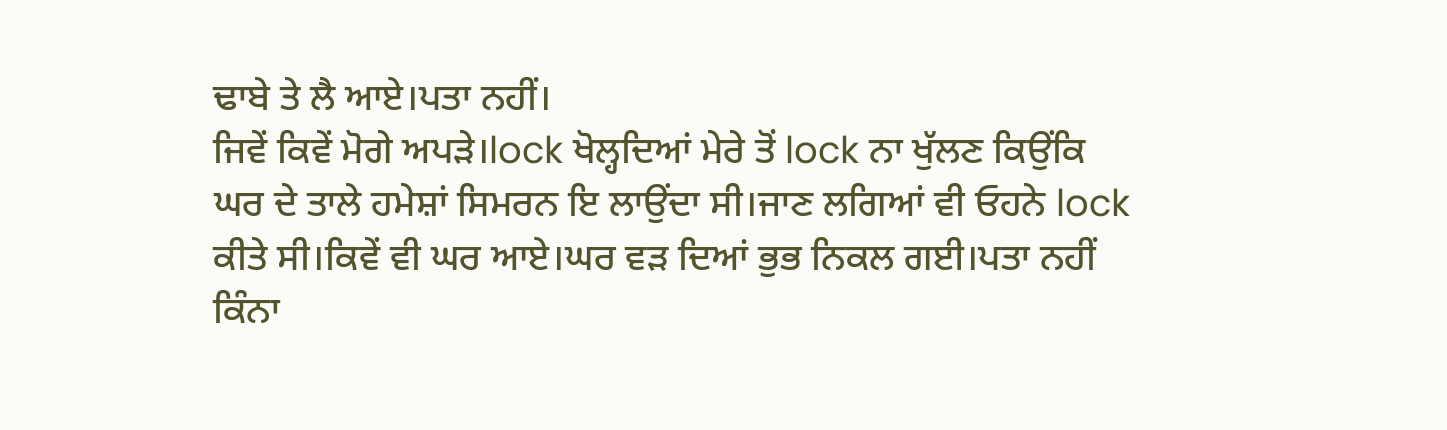ਢਾਬੇ ਤੇ ਲੈ ਆਏ।ਪਤਾ ਨਹੀਂ।
ਜਿਵੇਂ ਕਿਵੇਂ ਮੋਗੇ ਅਪੜੇ।lock ਖੋਲ੍ਹਦਿਆਂ ਮੇਰੇ ਤੋਂ lock ਨਾ ਖੁੱਲਣ ਕਿਉਂਕਿ ਘਰ ਦੇ ਤਾਲੇ ਹਮੇਸ਼ਾਂ ਸਿਮਰਨ ਇ ਲਾਉਂਦਾ ਸੀ।ਜਾਣ ਲਗਿਆਂ ਵੀ ਓਹਨੇ lock ਕੀਤੇ ਸੀ।ਕਿਵੇਂ ਵੀ ਘਰ ਆਏ।ਘਰ ਵੜ ਦਿਆਂ ਭੁਭ ਨਿਕਲ ਗਈ।ਪਤਾ ਨਹੀਂ ਕਿੰਨਾ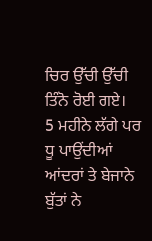ਚਿਰ ਉੱਚੀ ਉੱਚੀ ਤਿੰਨੋ ਰੋਈ ਗਏ।
5 ਮਹੀਨੇ ਲੱਗੇ ਪਰ ਧੂ ਪਾਉਂਦੀਆਂ ਆਂਦਰਾਂ ਤੇ ਬੇਜਾਨੇ ਬੁੱਤਾਂ ਨੇ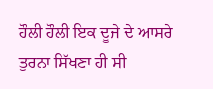ਹੌਲੀ ਹੌਲੀ ਇਕ ਦੂਜੇ ਦੇ ਆਸਰੇ ਤੁਰਨਾ ਸਿੱਖਣਾ ਹੀ ਸੀ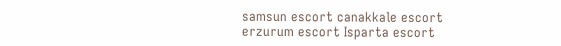samsun escort canakkale escort erzurum escort Isparta escort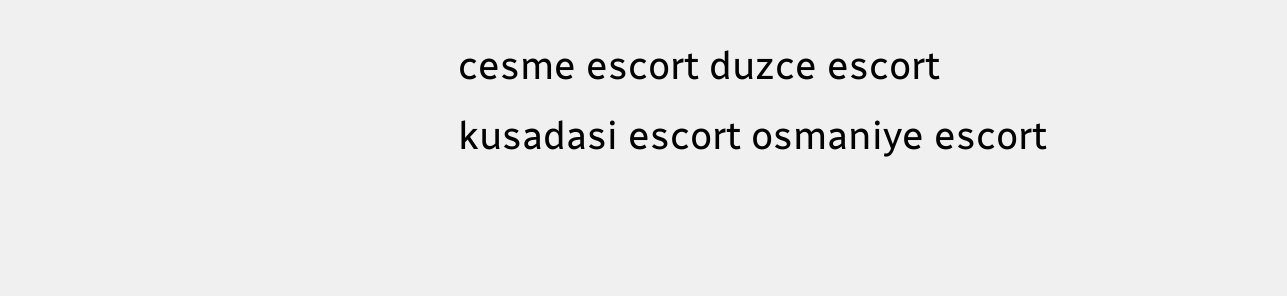cesme escort duzce escort kusadasi escort osmaniye escort